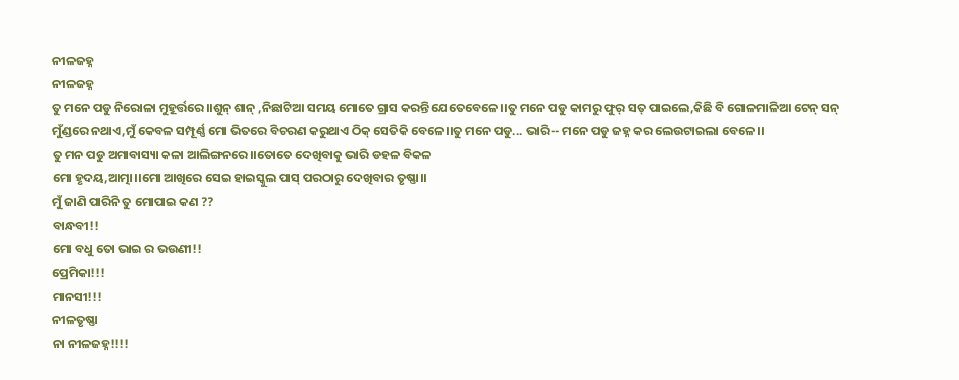ନୀଳଜହ୍ନ
ନୀଳଜହ୍ନ
ତୁ ମନେ ପଡୁ ନିରୋଳା ମୁହୂର୍ତ୍ତରେ।।ଶୁନ୍ ଶାନ୍ ,ନିଛାଟିଆ ସମୟ ମୋତେ ଗ୍ରାସ କରନ୍ତି ଯେତେବେଳେ।।ତୁ ମନେ ପଡୁ କାମରୁ ଫୁର୍ ସତ୍ ପାଇଲେ,କିଛି ବି ଗୋଳମାଳିଆ ଟେନ୍ ସନ୍ ମୁଁଣ୍ଡରେ ନଥାଏ,ମୁଁ କେବଳ ସମ୍ପୂର୍ଣ୍ଣ ମୋ ଭିତରେ ବିଚରଣ କରୁଥାଏ ଠିକ୍ ସେତିକି ବେଳେ।।ତୁ ମନେ ପଡୁ... ଭାରି-- ମନେ ପଡୁ ଜହ୍ନ କର ଲେଉଟାଇଲା ବେଳେ।।
ତୁ ମନ ପଡୁ ଅମାବାସ୍ୟା କଳା ଆଲିଙ୍ଗନରେ।।ତୋତେ ଦେଖିବାକୁ ଭାରି ଡହଳ ବିକଳ
ମୋ ହୃଦୟ,ଆତ୍ମା।।ମୋ ଆଖିରେ ସେଇ ହାଇସ୍କୁଲ ପାସ୍ ପରଠାରୁ ଦେଖିବାର ତୃଷ୍ଣା।।
ମୁଁ ଜାଣି ପାରିନି ତୁ ମୋପାଇ କଣ ??
ବାନ୍ଧବୀ!!
ମୋ ବଧୁ ତୋ ଭାଇ ର ଭଉଣୀ!!
ପ୍ରେମିକା!!!
ମାନସୀ!!!
ନୀଳତୃଷ୍ଣା
ନା ନୀଳଜହ୍ନ!!!!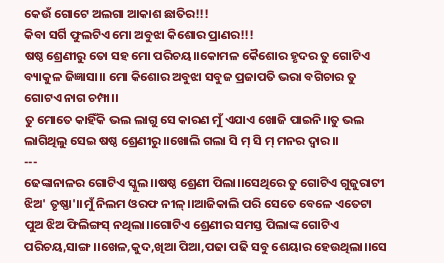କେଉଁ ଗୋଟେ ଅଲଗା ଆକାଶ ଛାତିର!!!
କିବା ସର୍ଗି ଫୁଲଟିଏ ମୋ ଅବୁଝା କିଶୋର ପ୍ରାଣର!!!
ଷଷ୍ଠ ଶ୍ରେଣୀରୁ ତୋ ସହ ମୋ ପରିଚୟ।।କୋମଳ କୈଶୋର ହୃଦର ତୁ ଗୋଟିଏ ବ୍ୟାକୁଳ ଜିଜ୍ଞାସା।। ମୋ କିଶୋର ଅବୁଝା ସବୁଜ ପ୍ରଜାପତି ଭରା ବଗିଚାର ତୁ ଗୋଟଏ ନାଗ ଚମ୍ପା।।
ତୁ ମୋତେ କାହିଁକି ଭଲ ଲାଗୁ ସେ କାରଣ ମୁଁ ଏଯାଏ ଖୋଜି ପାଇନି।।ତୁ ଭଲ ଲାଗିଥିଲୁ ସେଇ ଷଷ୍ଠ ଶ୍ରେଣୀରୁ।।ଖୋଲି ଗଲା ସି ମ୍ ସି ମ୍ ମନର ଦ୍ୱାର।।
---
ଢେଙ୍କାନାଳର ଗୋଟିଏ ସ୍କୁଲ।।ଷଷ୍ଠ ଶ୍ରେଣୀ ପିଲା।।ସେଥିରେ ତୁ ଗୋଟିଏ ଗୁଜୁରାଟୀ ଝିଅ' ତୃଷ୍ଣା'।।ମୁଁ ନିଲମ ଓରଫ ନୀଳ୍।।ଆଜିକାଲି ପରି ସେତେ ବେଳେ ଏତେଟା ପୁଅ ଝିଅ ଫିଲିଙ୍ଗସ୍ ନଥିଲା।।ଗୋଟିଏ ଶ୍ରେଣୀର ସମସ୍ତ ପିଲାଙ୍କ ଗୋଟିଏ ପରିଚୟ,ସାଙ୍ଗ।।ଖେଳ,କୁଦ,ଖିଆ ପିଆ,ପଢା ପଢି ସବୁ ଶେୟାର ହେଉଥିଲା।।ସେ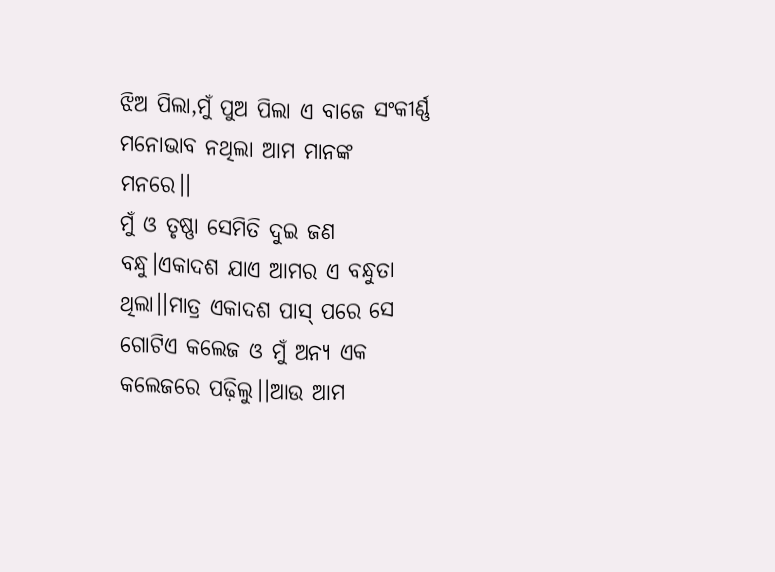ଝିଅ ପିଲା,ମୁଁ ପୁଅ ପିଲା ଏ ବାଜେ ସଂକୀର୍ଣ୍ଣ ମନୋଭାବ ନଥିଲା ଆମ ମାନଙ୍କ ମନରେ।।
ମୁଁ ଓ ତୃଷ୍ଣା ସେମିତି ଦୁଇ ଜଣ ବନ୍ଧୁ।ଏକାଦଶ ଯାଏ ଆମର ଏ ବନ୍ଧୁତା ଥିଲା।।ମାତ୍ର ଏକାଦଶ ପାସ୍ ପରେ ସେ ଗୋଟିଏ କଲେଜ ଓ ମୁଁ ଅନ୍ୟ ଏକ କଲେଜରେ ପଢ଼ିଲୁ।।ଆଉ ଆମ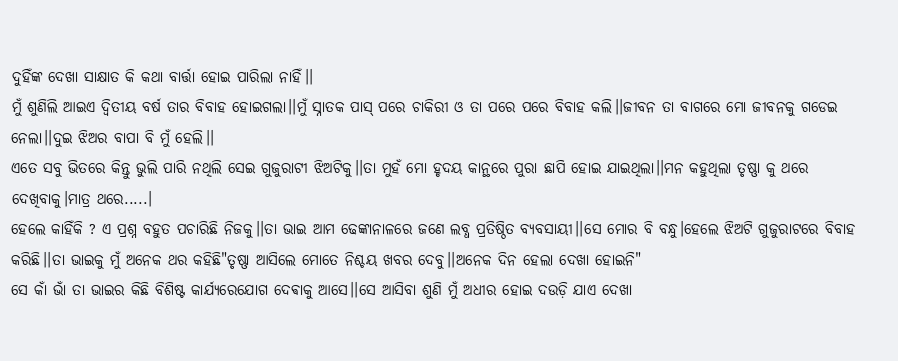ଦୁହିଁଙ୍କ ଦେଖା ସାକ୍ଷାତ କି କଥା ବାର୍ତ୍ତା ହୋଇ ପାରିଲା ନାହିଁ।।
ମୁଁ ଶୁଣିଲି ଆଇଏ ଦ୍ଵିତୀୟ ବର୍ଷ ତାର ବିବାହ ହୋଇଗଲା।।ମୁଁ ସ୍ନାତକ ପାସ୍ ପରେ ଚାକିରୀ ଓ ତା ପରେ ପରେ ବିବାହ କଲି।।ଜୀବନ ତା ବାଗରେ ମୋ ଜୀବନକୁ ଗଡେଇ ନେଲା।।ଦୁଇ ଝିଅର ବାପା ବି ମୁଁ ହେଲି।।
ଏତେ ସବୁ ଭିତରେ କିନ୍ତୁ ଭୁଲି ପାରି ନଥିଲି ସେଇ ଗୁଜୁରାଟୀ ଝିଅଟିକୁ।।ତା ମୁହଁ ମୋ ହୃଦୟ କାନ୍ଥରେ ପୁରା ଛାପି ହୋଇ ଯାଇଥିଲା।।ମନ କହୁଥିଲା ତୃଷ୍ଣା କୁ ଥରେ ଦେଖିବାକୁ।ମାତ୍ର ଥରେ.....।
ହେଲେ କାହିଁକି ? ଏ ପ୍ରଶ୍ନ ବହୁତ ପଚାରିଛି ନିଜକୁ।।ତା ଭାଇ ଆମ ଢେଙ୍କାନାଳରେ ଜଣେ ଲବ୍ଧ ପ୍ରତିଷ୍ଠିତ ବ୍ୟବସାୟୀ।।ସେ ମୋର ବି ବନ୍ଧୁ।ହେଲେ ଝିଅଟି ଗୁଜୁରାଟରେ ବିବାହ କରିଛି।।ତା ଭାଇକୁ ମୁଁ ଅନେକ ଥର କହିଛି"ତୃଷ୍ଣା ଆସିଲେ ମୋତେ ନିଶ୍ଚୟ ଖବର ଦେବୁ।।ଅନେକ ଦିନ ହେଲା ଦେଖା ହୋଇନି"
ସେ କାଁ ଭାଁ ତା ଭାଇର କିଛି ବିଶିଷ୍ଟ କାର୍ଯ୍ୟରେଯୋଗ ଦେଵାକୁ ଆସେ।।ସେ ଆସିବା ଶୁଣି ମୁଁ ଅଧୀର ହୋଇ ଦଉଡ଼ି ଯାଏ ଦେଖା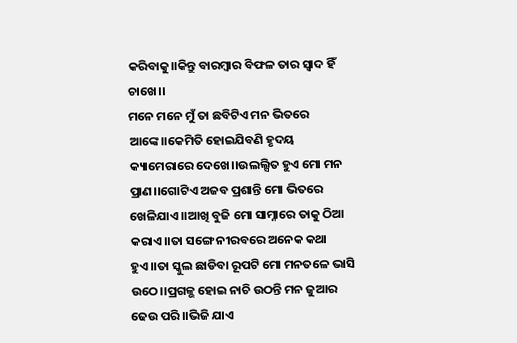କରିବାକୁ।।କିନ୍ତୁ ବାରମ୍ବାର ବିଫଳ ତାର ସ୍ୱାଦ ହିଁ ଚାଖେ।।
ମନେ ମନେ ମୁଁ ତା ଛବିଟିଏ ମନ ଭିତରେ ଆଙ୍କେ।।କେମିତି ହୋଇଯିବଣି ହୃଦୟ କ୍ୟାମେରାରେ ଦେଖେ।।ଉଲଲ୍ସିତ ହୁଏ ମୋ ମନ ପ୍ରାଣ।।ଗୋଟିଏ ଅଜବ ପ୍ରଶାନ୍ତି ମୋ ଭିତରେ ଖେଳିଯାଏ।।ଆଖି ବୁଜି ମୋ ସାମ୍ନାରେ ତାକୁ ଠିଆ କରାଏ।।ତା ସଙ୍ଗେ ନୀରବରେ ଅନେକ କଥା ହୁଏ।।ତା ସ୍କୁଲ ଛାଡିବା ରୂପଟି ମୋ ମନତଳେ ଭାସି ଉଠେ।।ପ୍ରଗଳ୍ଭ ହୋଇ ନାଚି ଉଠନ୍ତି ମନ ଜୁଆର ଢେଉ ପରି।।ଭିଜି ଯାଏ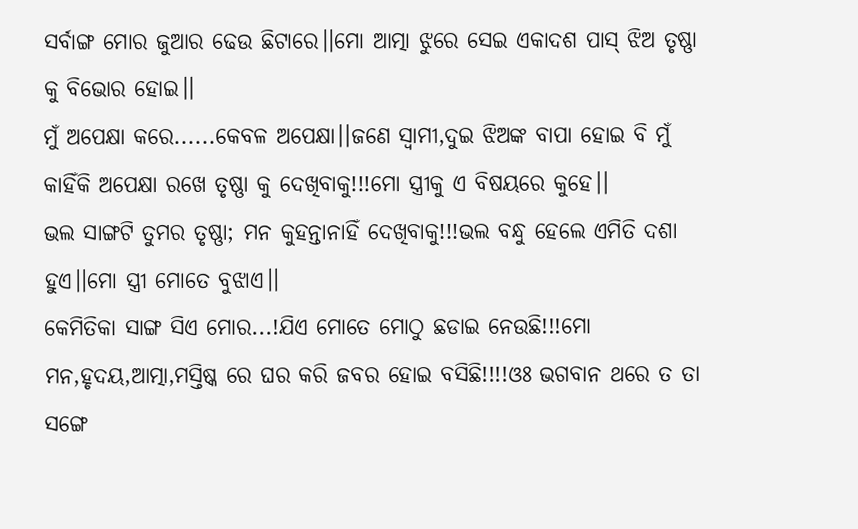ସର୍ବାଙ୍ଗ ମୋର ଜୁଆର ଢେଉ ଛିଟାରେ।।ମୋ ଆତ୍ମା ଝୁରେ ସେଇ ଏକାଦଶ ପାସ୍ ଝିଅ ତୃଷ୍ଣା କୁ ବିଭୋର ହୋଇ।।
ମୁଁ ଅପେକ୍ଷା କରେ......କେବଳ ଅପେକ୍ଷା।।ଜଣେ ସ୍ୱାମୀ,ଦୁଇ ଝିଅଙ୍କ ବାପା ହୋଇ ବି ମୁଁ କାହିଁକି ଅପେକ୍ଷା ରଖେ ତୃଷ୍ଣା କୁ ଦେଖିବାକୁ!!!ମୋ ସ୍ତ୍ରୀକୁ ଏ ବିଷୟରେ କୁହେ।।
ଭଲ ସାଙ୍ଗଟି ତୁମର ତୃଷ୍ଣା; ମନ କୁହନ୍ତାନାହିଁ ଦେଖିବାକୁ!!!ଭଲ ବନ୍ଧୁ ହେଲେ ଏମିତି ଦଶା ହୁଏ।।ମୋ ସ୍ତ୍ରୀ ମୋତେ ବୁଝାଏ।।
କେମିତିକା ସାଙ୍ଗ ସିଏ ମୋର...!ଯିଏ ମୋତେ ମୋଠୁ ଛଡାଇ ନେଉଛି!!!ମୋ ମନ,ହୃଦୟ,ଆତ୍ମା,ମସ୍ତିଷ୍କ ରେ ଘର କରି ଜବର ହୋଇ ବସିଛି!!!!ଓଃ ଭଗବାନ ଥରେ ତ ତା ସଙ୍ଗେ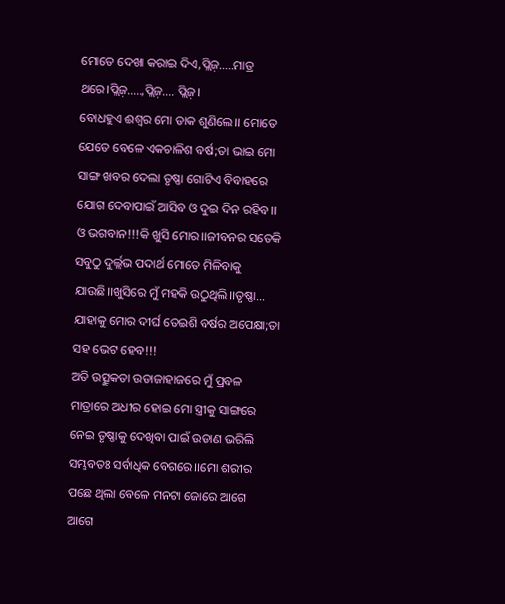ମୋତେ ଦେଖା କରାଇ ଦିଏ,ପ୍ଲିଜ଼.....ମାତ୍ର ଥରେ।ପ୍ଲିଜ଼.....,ପ୍ଲିଜ଼.... ପ୍ଲିଜ଼।
ବୋଧହୁଏ ଈଶ୍ୱର ମୋ ଡାକ ଶୁଣିଲେ।। ମୋତେ ଯେତେ ବେଳେ ଏକଚାଳିଶ ବର୍ଷ;ତା ଭାଇ ମୋ ସାଙ୍ଗ ଖବର ଦେଲା ତୃଷ୍ଣା ଗୋଟିଏ ବିବାହରେ ଯୋଗ ଦେବାପାଇଁ ଆସିବ ଓ ଦୁଇ ଦିନ ରହିବ।।
ଓ ଭଗବାନ!!!କି ଖୁସି ମୋର।।ଜୀବନର ସତେକି ସବୁଠୁ ଦୁର୍ଲ୍ଲଭ ପଦାର୍ଥ ମୋତେ ମିଳିବାକୁ ଯାଉଛି।।ଖୁସିରେ ମୁଁ ମହକି ଉଠୁଥିଲି।।ତୃଷ୍ଣା... ଯାହାକୁ ମୋର ଦୀର୍ଘ ତେଇଶି ବର୍ଷର ଅପେକ୍ଷା;ତା ସହ ଭେଟ ହେବ!!!
ଅତି ଉତ୍ସୁକତା ଉଡାଜାହାଜରେ ମୁଁ ପ୍ରବଳ ମାତ୍ରାରେ ଅଧୀର ହୋଇ ମୋ ସ୍ତ୍ରୀକୁ ସାଙ୍ଗରେ ନେଇ ତୃଷ୍ଣାକୁ ଦେଖିବା ପାଇଁ ଉଡାଣ ଭରିଲି ସମ୍ଭବତଃ ସର୍ବାଧିକ ବେଗରେ।।ମୋ ଶରୀର ପଛେ ଥିଲା ବେଳେ ମନଟା ଜୋରେ ଆଗେ ଆଗେ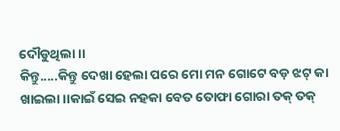ଦୌଡୁଥିଲା।।
କିନ୍ତୁ.....କିନ୍ତୁ ଦେଖା ହେଲା ପରେ ମୋ ମନ ଗୋଟେ ବଡ଼ ଝଟ୍ କା ଖାଇଲା।।କାଇଁ ସେଇ ନହକା ବେତ ତୋଫା ଗୋରା ତକ୍ ତକ୍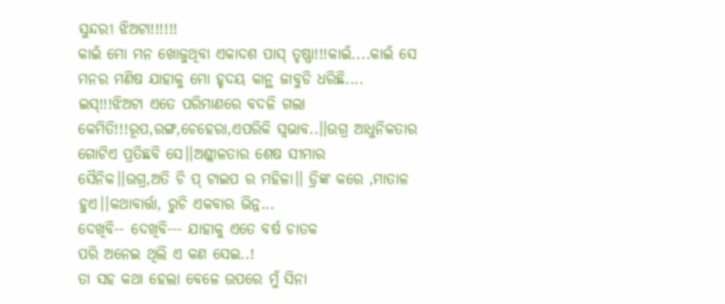ସୁନ୍ଦରୀ ଝିଅଟା!!!!!!
କାଇଁ ମୋ ମନ ଖୋଜୁଥିବା ଏକାଦଶ ପାସ୍ ତୃଷ୍ଣା!!!କାଇଁ....କାଇଁ ସେ ମନର ମଣିଷ ଯାହାକୁ ମୋ ହୃଦୟ କାନ୍ଥ ଜାବୁଡି ଧରିଛି....
ଇସ୍!!!ଝିଅଟା ଏତେ ପରିମାଣରେ ବଦଳି ଗଲା କେମିତି!!!ରୂପ,ରଙ୍ଗ,ଚେହେରା,ଏପରିକି ସ୍ଵଭାବ..।।ଉଗ୍ର ଆଧୁନିକତାର ଗୋଟିଏ ପ୍ରତିଛବି ସେ।।ଅଶ୍ଳୀଳତାର ଶେଷ ସୀମାର ସୈନିକ।।ଉଗ୍ର,ଅତି ଚି ପ୍ ଟାଇପ ର ମହିଳା।। ଡ୍ରିଙ୍କ କରେ ,ମାତାଳ ହୁଏ।।କଥାବାର୍ତ୍ତା, ରୁଚି ଏକବାର ଭିନ୍ନ...
ଦେଖିବି-- ଦେଖିବି--- ଯାହାକୁ ଏତେ ବର୍ଷ ଚାତକ
ପରି ଅନେଇ ଥିଲି ଏ କଣ ସେଇ..!
ତା ସହ କଥା ହେଲା ବେଳେ ଉପରେ ମୁଁ ସିନା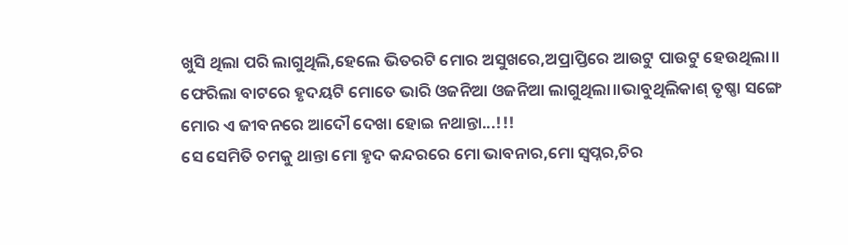ଖୁସି ଥିଲା ପରି ଲାଗୁଥିଲି,ହେଲେ ଭିତରଟି ମୋର ଅସୁଖରେ,ଅପ୍ରାପ୍ତିରେ ଆଉଟୁ ପାଉଟୁ ହେଉଥିଲା।।
ଫେରିଲା ବାଟରେ ହୃଦୟଟି ମୋତେ ଭାରି ଓଜନିଆ ଓଜନିଆ ଲାଗୁଥିଲା।।ଭାବୁଥିଲିକାଶ୍ ତୃଷ୍ଣା ସଙ୍ଗେ ମୋର ଏ ଜୀବନରେ ଆଦୌ ଦେଖା ହୋଇ ନଥାନ୍ତା...!!!
ସେ ସେମିତି ଚମକୁ ଥାନ୍ତା ମୋ ହୃଦ କନ୍ଦରରେ ମୋ ଭାବନାର,ମୋ ସ୍ୱପ୍ନର,ଚିର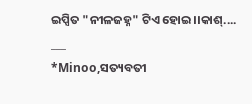ଇପ୍ସିତ "ନୀଳଜହ୍ନ" ଟିଏ ହୋଇ।।କାଶ୍....
___
*Minoo,ସତ୍ୟବତୀ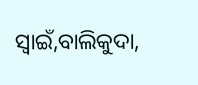ସ୍ଵାଇଁ,ବାଲିକୁଦା,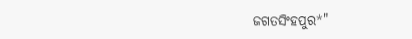ଜଗତସିଂହପୁର*"